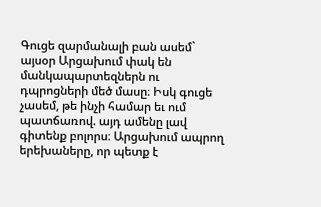Գուցե զարմանալի բան ասեմ` այսօր Արցախում փակ են մանկապարտեզներն ու դպրոցների մեծ մասը։ Իսկ գուցե չասեմ, թե ինչի համար եւ ում պատճառով. այդ ամենը լավ գիտենք բոլորս։ Արցախում ապրող երեխաները, որ պետք է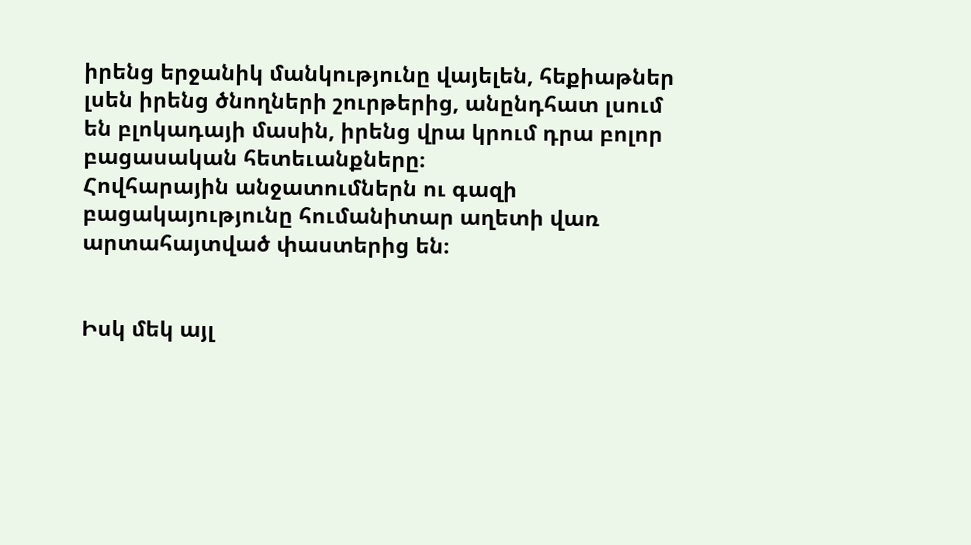իրենց երջանիկ մանկությունը վայելեն, հեքիաթներ լսեն իրենց ծնողների շուրթերից, անընդհատ լսում են բլոկադայի մասին, իրենց վրա կրում դրա բոլոր բացասական հետեւանքները։
Հովհարային անջատումներն ու գազի բացակայությունը հումանիտար աղետի վառ արտահայտված փաստերից են։


Իսկ մեկ այլ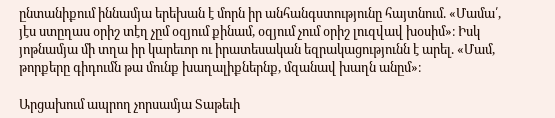ընտանիքում իննամյա երեխան է մորն իր անհանգստությունը հայտնում. «Մամա՛, յէս ստըղաս օրիշ տէղ չըմ օզյում քինամ, օզյում չում օրիշ լուզվավ խօսիմ»։ Իսկ յոթնամյա մի տղա իր կարեւոր ու իրատեսական եզրակացությունն է արել. «Մամ, թորքերը գիդումն թա մունք խաղալիքներնք, մզանավ խաղն անըմ»։

Արցախում ապրող չորսամյա Տաթեւի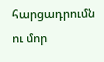հարցադրումն ու մոր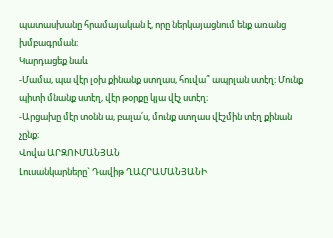պատասխանը հրամայական է, որը ներկայացնում ենք առանց խմբագրման։
Կարդացեք նաև
-Մամա, պա վէր լօխ քինանք ստղաս, հուվա՞ ապրլան ստէղ։ Մունք պիտի մնանք ստէղ, վէր թօրքը կյա վէչ ստէղ։
-Արցախը մէր տօնն ա, բալա՛ս, մունք ստղաս վէշմին տէղ քինան չընք։
Վովա ԱՐԶՈՒՄԱՆՅԱՆ
Լուսանկարները` Դավիթ ՂԱՀՐԱՄԱՆՅԱՆԻ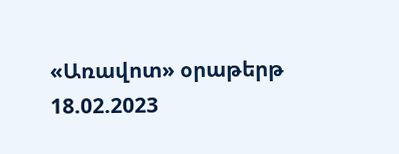«Առավոտ» օրաթերթ
18.02.2023